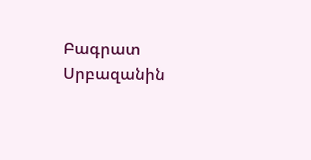Բագրատ Սրբազանին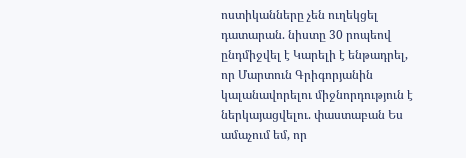ոստիկանները չեն ուղեկցել դատարան. նիստը 30 րոպեով ընդմիջվել է Կարելի է ենթադրել, որ Մարտուն Գրիգորյանին կալանավորելու միջնորդություն է ներկայացվելու. փաստաբան Ես ամաչում եմ, որ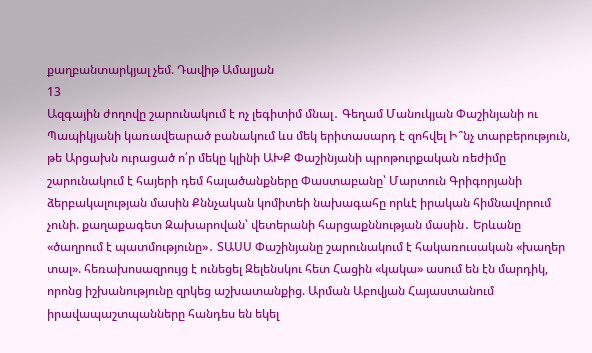քաղբանտարկյալ չեմ. Դավիթ Ամալյան
13
Ազգային ժողովը շարունակում է ոչ լեգիտիմ մնալ․ Գեղամ Մանուկյան Փաշինյանի ու Պապիկյանի կառավեարած բանակում ևս մեկ երիտասարդ է զոհվել Ի՞նչ տարբերություն, թե Արցախն ուրացած ո՛ր մեկը կլինի ԱԽՔ Փաշինյանի պրոթուրքական ռեժիմը շարունակում է հայերի դեմ հալածանքները Փաստաբանը՝ Մարտուն Գրիգորյանի ձերբակալության մասին Քննչական կոմիտեի նախագահը որևէ իրական հիմնավորում չունի. քաղաքագետ Զախարովան՝ վետերանի հարցաքննության մասին․ Երևանը «ծաղրում է պատմությունը»․ ՏԱՍՍ Փաշինյանը շարունակում է հակառուսական «խաղեր տալ». հեռախոսազրույց է ունեցել Զելենսկու հետ Հացին «կակա» ասում են էն մարդիկ, որոնց իշխանությունը զրկեց աշխատանքից. Արման Աբովյան Հայաստանում իրավապաշտպանները հանդես են եկել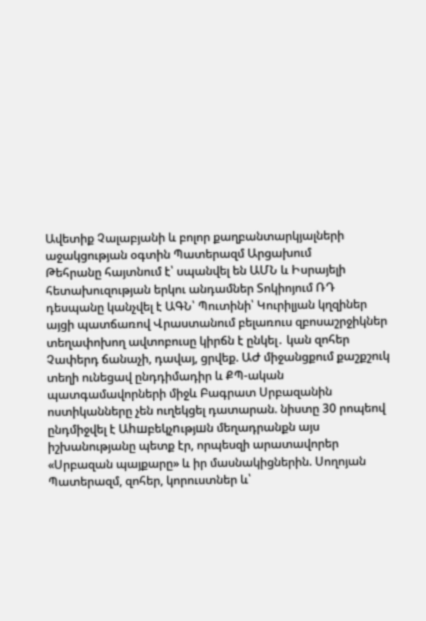Ավետիք Չալաբյանի և բոլոր քաղբանտարկյալների աջակցության օգտին Պատերազմ Արցախում
Թեհրանը հայտնում է՝ սպանվել են ԱՄՆ և Իսրայելի հետախուզության երկու անդամներ Տոկիոյում ՌԴ դեսպանը կանչվել է ԱԳՆ՝ Պուտինի՝ Կուրիլյան կղզիներ այցի պատճառով Վրաստանում բելառուս զբոսաշրջիկներ տեղափոխող ավտոբուսը կիրճն է ընկել․ կան զոհեր Չափերդ ճանաչի, դավայ, ցրվեք. ԱԺ միջանցքում քաշքշուկ տեղի ունեցավ ընդդիմադիր և ՔՊ-ական պատգամավորների միջև Բագրատ Սրբազանին ոստիկանները չեն ուղեկցել դատարան. նիստը 30 րոպեով ընդմիջվել է Աhшբեկչnւթյшն մեղադրանքն այս իշխանությանը պետք էր, որպեսզի արատավորեր «Սրբազան պայքարը» և իր մասնակիցներին. Սողոյան Պատերազմ, զոհեր, կորուստներ և՝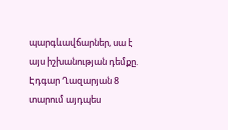պարգևավճարներ, սա է այս իշխանության դեմքը. Էդգար Ղազարյան 8 տարում այդպես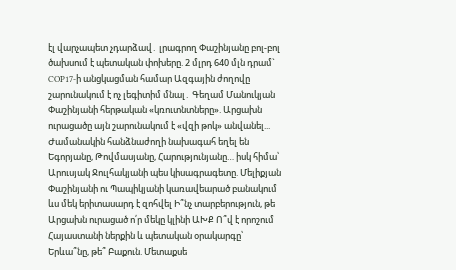էլ վարչապետ չդարձավ․ լրագրող Փաշինյանը բոլ-բոլ ծախսում է պետական փոխերը. 2 մլրդ 640 մլն դրամ` COP17-ի անցկացման համար Ազգային ժողովը շարունակում է ոչ լեգիտիմ մնալ․ Գեղամ Մանուկյան Փաշինյանի հերթական «կռուտնտները». Արցախն ուրացածը այն շարունակում է «վզի թոկ» անվանել... Ժամանակին հանձնաժողի նախագահ եղել են Եգորյանը, Թովմասյանը, Հարությունյանը… իսկ հիմա՝ Արուսյակ Ջուլհակյանի պես կիսագրագետը. Մելիքյան Փաշինյանի ու Պապիկյանի կառավեարած բանակում ևս մեկ երիտասարդ է զոհվել Ի՞նչ տարբերություն, թե Արցախն ուրացած ո՛ր մեկը կլինի ԱԽՔ Ո՞վ է որոշում Հայաստանի ներքին և պետական օրակարգը՝ Երևա՞նը, թե՞ Բաքուն. Մետաքսե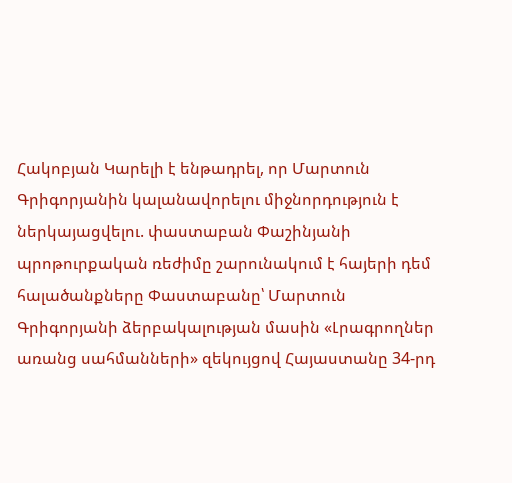Հակոբյան Կարելի է ենթադրել, որ Մարտուն Գրիգորյանին կալանավորելու միջնորդություն է ներկայացվելու. փաստաբան Փաշինյանի պրոթուրքական ռեժիմը շարունակում է հայերի դեմ հալածանքները Փաստաբանը՝ Մարտուն Գրիգորյանի ձերբակալության մասին «Լրագրողներ առանց սահմանների» զեկույցով Հայաստանը 34-րդ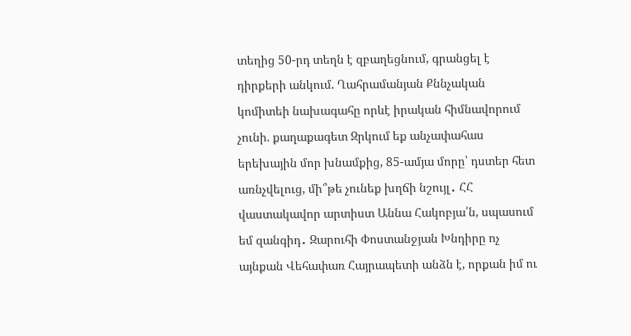տեղից 50-րդ տեղն է զբաղեցնում, գրանցել է դիրքերի անկում. Ղահրամանյան Քննչական կոմիտեի նախագահը որևէ իրական հիմնավորում չունի. քաղաքագետ Զրկում եք անչափահաս երեխային մոր խնամքից, 85-ամյա մորը՝ դստեր հետ առնչվելուց, մի՞թե չունեք խղճի նշույլ․ ՀՀ վաստակավոր արտիստ Աննա Հակոբյա՛ն, սպասում եմ զանգիդ․ Զարուհի Փոստանջյան Խնդիրը ոչ այնքան Վեհափառ Հայրապետի անձն է, որքան իմ ու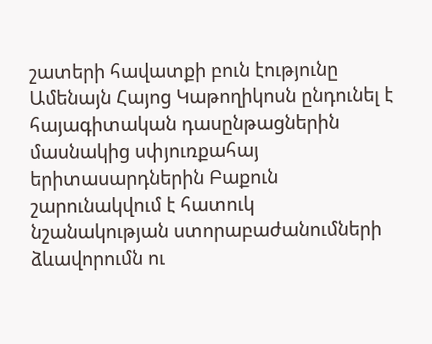շատերի հավատքի բուն էությունը Ամենայն Հայոց Կաթողիկոսն ընդունել է հայագիտական դասընթացներին մասնակից սփյուռքահայ երիտասարդներին Բաքուն շարունակվում է հատուկ նշանակության ստորաբաժանումների ձևավորումն ու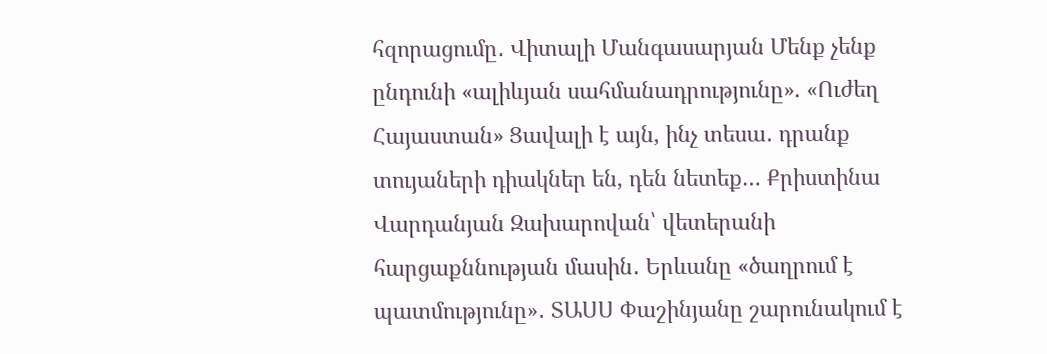հզորացումը․ Վիտալի Մանգասարյան Մենք չենք ընդունի «ալիևյան սահմանադրությունը». «Ուժեղ Հայաստան» Ցավալի է այն, ինչ տեսա․ դրանք տույաների դիակներ են, դեն նետեք… Քրիստինա Վարդանյան Զախարովան՝ վետերանի հարցաքննության մասին․ Երևանը «ծաղրում է պատմությունը»․ ՏԱՍՍ Փաշինյանը շարունակում է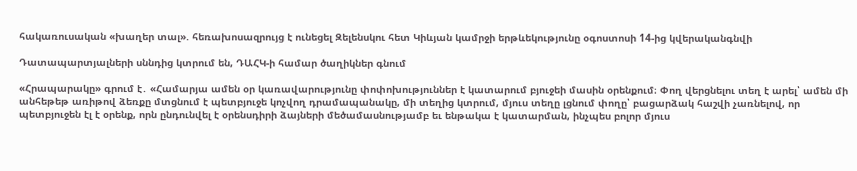հակառուսական «խաղեր տալ». հեռախոսազրույց է ունեցել Զելենսկու հետ Կիևյան կամրջի երթևեկությունը օգոստոսի 14-ից կվերականգնվի

Դատապարտյալների սննդից կտրում են, ԴԱՀԿ-ի համար ծաղիկներ գնում

«Հրապարակը» գրում է․ «Համարյա ամեն օր կառավարությունը փոփոխություններ է կատարում բյուջեի մասին օրենքում։ Փող վերցնելու տեղ է արել՝ ամեն մի անհեթեթ առիթով ձեռքը մտցնում է պետբյուջե կոչվող դրամապանակը, մի տեղից կտրում, մյուս տեղը լցնում փողը՝ բացարձակ հաշվի չառնելով, որ պետբյուջեն էլ է օրենք, որն ընդունվել է օրենսդիրի ձայների մեծամասնությամբ եւ ենթակա է կատարման, ինչպես բոլոր մյուս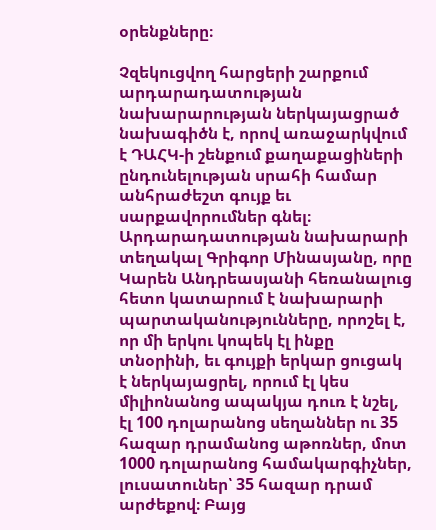օրենքները։

Չզեկուցվող հարցերի շարքում արդարադատության նախարարության ներկայացրած նախագիծն է, որով առաջարկվում է ԴԱՀԿ-ի շենքում քաղաքացիների ընդունելության սրահի համար անհրաժեշտ գույք եւ սարքավորումներ գնել։ Արդարադատության նախարարի տեղակալ Գրիգոր Մինասյանը, որը Կարեն Անդրեասյանի հեռանալուց հետո կատարում է նախարարի պարտականությունները, որոշել է, որ մի երկու կոպեկ էլ ինքը տնօրինի, եւ գույքի երկար ցուցակ է ներկայացրել, որում էլ կես միլիոնանոց ապակյա դուռ է նշել, էլ 100 դոլարանոց սեղաններ ու 35 հազար դրամանոց աթոռներ, մոտ 1000 դոլարանոց համակարգիչներ, լուսատուներ՝ 35 հազար դրամ արժեքով։ Բայց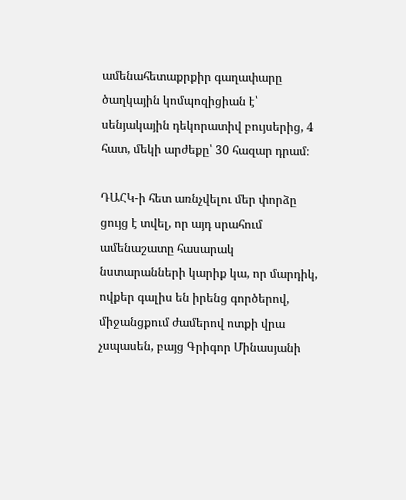ամենահետաքրքիր գաղափարը ծաղկային կոմպոզիցիան է՝ սենյակային դեկորատիվ բույսերից, 4 հատ, մեկի արժեքը՝ 30 հազար դրամ։

ԴԱՀԿ-ի հետ առնչվելու մեր փորձը ցույց է տվել, որ այդ սրահում ամենաշատը հասարակ նստարանների կարիք կա, որ մարդիկ, ովքեր գալիս են իրենց գործերով, միջանցքում ժամերով ոտքի վրա չսպասեն, բայց Գրիգոր Մինասյանի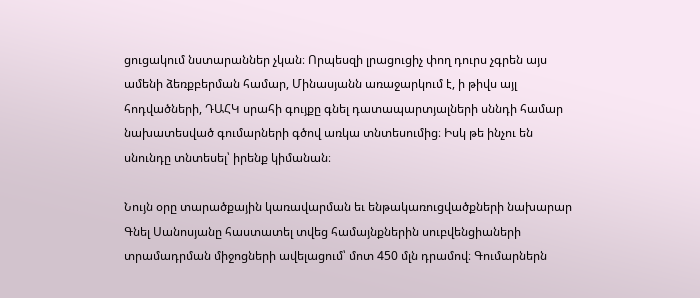ցուցակում նստարաններ չկան։ Որպեսզի լրացուցիչ փող դուրս չգրեն այս ամենի ձեռքբերման համար, Մինասյանն առաջարկում է, ի թիվս այլ հոդվածների, ԴԱՀԿ սրահի գույքը գնել դատապարտյալների սննդի համար նախատեսված գումարների գծով առկա տնտեսումից։ Իսկ թե ինչու են սնունդը տնտեսել՝ իրենք կիմանան։

Նույն օրը տարածքային կառավարման եւ ենթակառուցվածքների նախարար Գնել Սանոսյանը հաստատել տվեց համայնքներին սուբվենցիաների տրամադրման միջոցների ավելացում՝ մոտ 450 մլն դրամով։ Գումարներն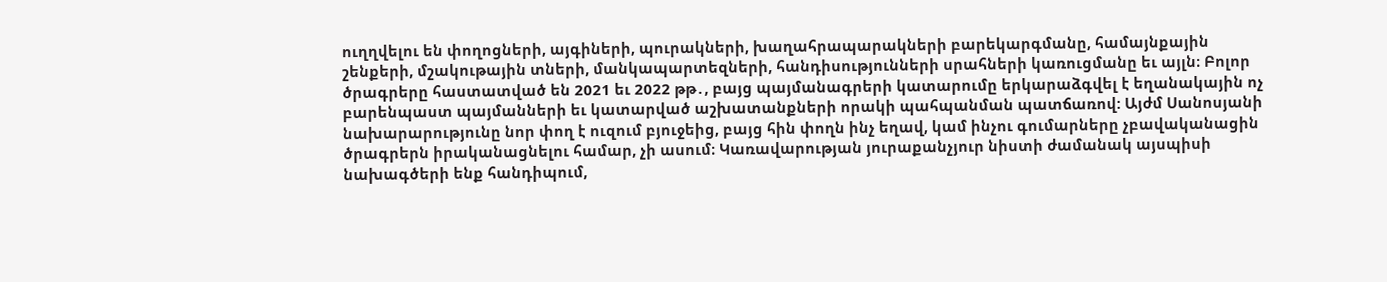ուղղվելու են փողոցների, այգիների, պուրակների, խաղահրապարակների բարեկարգմանը, համայնքային շենքերի, մշակութային տների, մանկապարտեզների, հանդիսությունների սրահների կառուցմանը եւ այլն։ Բոլոր ծրագրերը հաստատված են 2021 եւ 2022 թթ․, բայց պայմանագրերի կատարումը երկարաձգվել է եղանակային ոչ բարենպաստ պայմանների եւ կատարված աշխատանքների որակի պահպանման պատճառով: Այժմ Սանոսյանի նախարարությունը նոր փող է ուզում բյուջեից, բայց հին փողն ինչ եղավ, կամ ինչու գումարները չբավականացին ծրագրերն իրականացնելու համար, չի ասում։ Կառավարության յուրաքանչյուր նիստի ժամանակ այսպիսի նախագծերի ենք հանդիպում,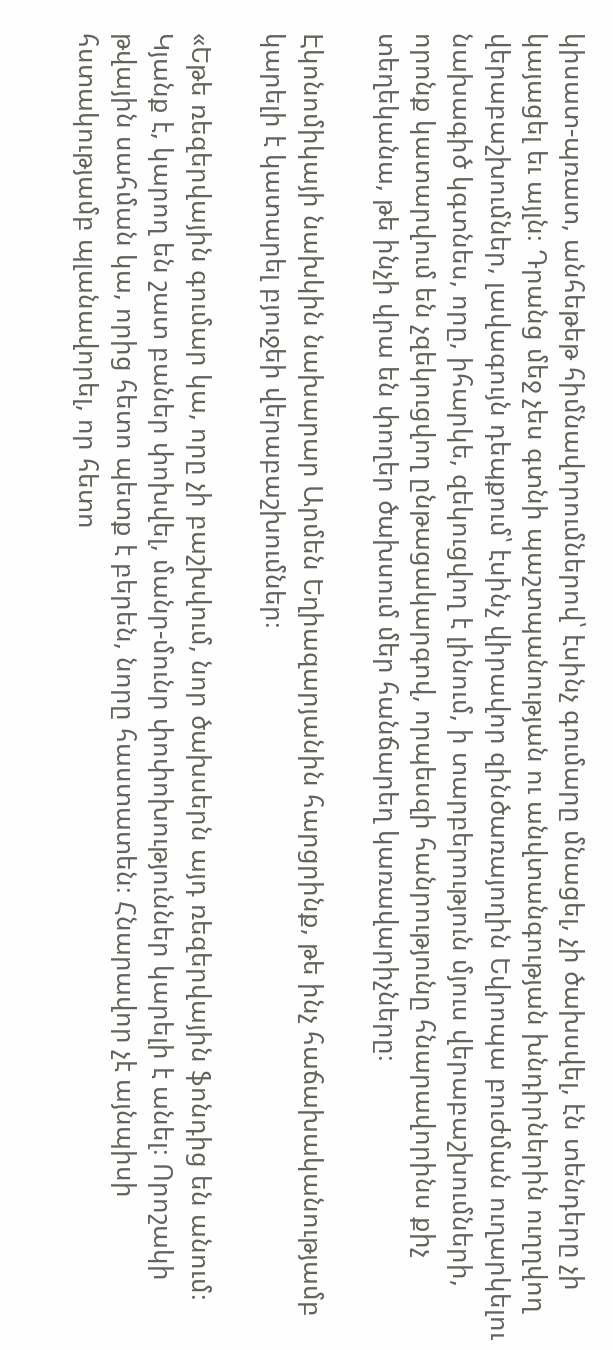կիսատ-պռատ, անհեթեթ հիմնավորումներով՝ էսինչ գումարը մնացել, չի ծախսվել, էն տենդերը չի կայացել եւ այլն։ Դրանց մեջ չես գտնի պաշտպանության ու անվտանգության խնդիրներին ուղղվող վերաբաշխումներ, լավագույն դեպքում՝ էսինչ վիրավոր զինծառայողին Եվրոպա բուժման ուղարկելու նախագիծ կգտնես, որը, իհարկե, զեկուցվող է լինում, ի տարբերություն մյուս վերաբաշխումների, որոնք կատարվում են չզեկուցվող ընթացակարգով, որպեսզի հանրությունը հնարավորինս քիչ տեղեկանա, թե ինչի վրա են փողեր ծախսում մեր հանճարեղ կառավարիչները։

Էկոնոմիկայի նախկին նախարար Արմեն Եղիազարյանին հարցրինք, թե ինչ հաճախականությամբ կարելի է կատարել բյուջեի վերաբաշխումներ։

«Եթե ռեզերվային գումար կա, որը չի բաշխվում, նոր ծախսերն այդ ռեզերվային ֆոնդից են անում։ Կյանք է, կարող են շատ բաներ փոխվել, մանր-մունր փոփոխություններ կարելի է անել։ Որոշակի թվային սահման կա, որից հետո պետք է բերեն, նորը հաստատեն։ Հնարավոր չէ այնպիսի հստակությամբ պլանավորել, որ հետո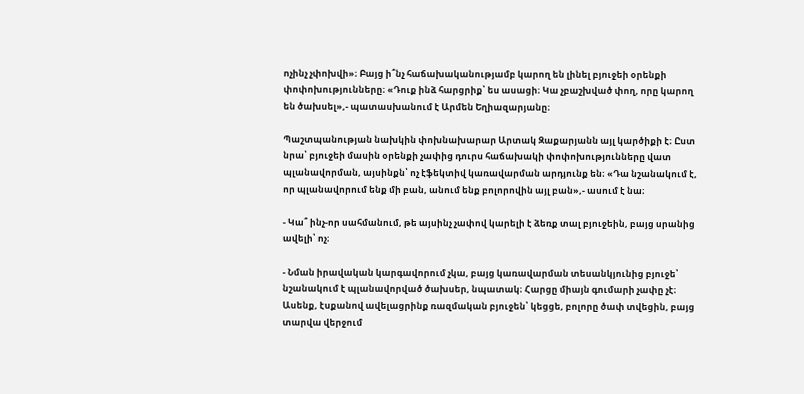ոչինչ չփոխվի»։ Բայց ի՞նչ հաճախականությամբ կարող են լինել բյուջեի օրենքի փոփոխությունները։ «Դուք ինձ հարցրիք՝ ես ասացի։ Կա չբաշխված փող, որը կարող են ծախսել»,- պատասխանում է Արմեն Եղիազարյանը։

Պաշտպանության նախկին փոխնախարար Արտակ Զաքարյանն այլ կարծիքի է։ Ըստ նրա՝ բյուջեի մասին օրենքի չափից դուրս հաճախակի փոփոխությունները վատ պլանավորման, այսինքն՝ ոչ էֆեկտիվ կառավարման արդյունք են։ «Դա նշանակում է, որ պլանավորում ենք մի բան, անում ենք բոլորովին այլ բան»,- ասում է նա։

- Կա՞ ինչ-որ սահմանում, թե այսինչ չափով կարելի է ձեռք տալ բյուջեին, բայց սրանից ավելի՝ ոչ։

- Նման իրավական կարգավորում չկա, բայց կառավարման տեսանկյունից բյուջե՝ նշանակում է պլանավորված ծախսեր, նպատակ։ Հարցը միայն գումարի չափը չէ։ Ասենք, էսքանով ավելացրինք ռազմական բյուջեն՝ կեցցե, բոլորը ծափ տվեցին, բայց տարվա վերջում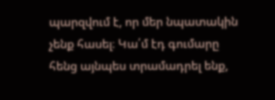պարզվում է, որ մեր նպատակին չենք հասել։ Կա՛մ էդ գումարը հենց այնպես տրամադրել ենք,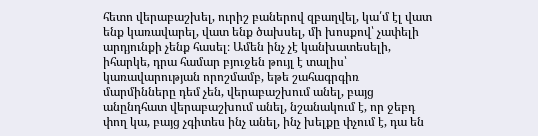հետո վերաբաշխել, ուրիշ բաներով զբաղվել, կա՛մ էլ վատ ենք կառավարել, վատ ենք ծախսել, մի խոսքով՝ չափելի արդյունքի չենք հասել։ Ամեն ինչ չէ կանխատեսելի, իհարկե, դրա համար բյուջեն թույլ է տալիս՝ կառավարության որոշմամբ, եթե շահագրգիռ մարմինները դեմ չեն, վերաբաշխում անել, բայց անընդհատ վերաբաշխում անել, նշանակում է, որ ջեբդ փող կա, բայց չգիտես ինչ անել, ինչ խելքը փչում է, դա են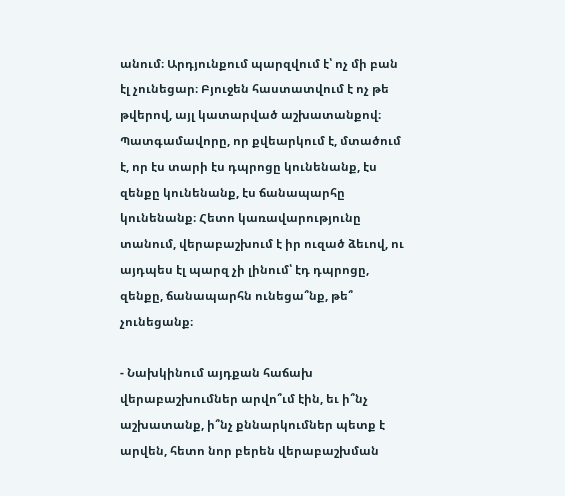անում։ Արդյունքում պարզվում է՝ ոչ մի բան էլ չունեցար։ Բյուջեն հաստատվում է ոչ թե թվերով, այլ կատարված աշխատանքով։ Պատգամավորը, որ քվեարկում է, մտածում է, որ էս տարի էս դպրոցը կունենանք, էս զենքը կունենանք, էս ճանապարհը կունենանք։ Հետո կառավարությունը տանում, վերաբաշխում է իր ուզած ձեւով, ու այդպես էլ պարզ չի լինում՝ էդ դպրոցը, զենքը, ճանապարհն ունեցա՞նք, թե՞ չունեցանք։

- Նախկինում այդքան հաճախ վերաբաշխումներ արվո՞ւմ էին, եւ ի՞նչ աշխատանք, ի՞նչ քննարկումներ պետք է արվեն, հետո նոր բերեն վերաբաշխման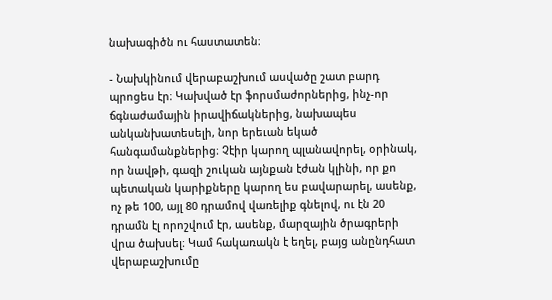նախագիծն ու հաստատեն։

- Նախկինում վերաբաշխում ասվածը շատ բարդ պրոցես էր։ Կախված էր ֆորսմաժորներից, ինչ-որ ճգնաժամային իրավիճակներից, նախապես անկանխատեսելի, նոր երեւան եկած հանգամանքներից։ Չէիր կարող պլանավորել, օրինակ, որ նավթի, գազի շուկան այնքան էժան կլինի, որ քո պետական կարիքները կարող ես բավարարել, ասենք, ոչ թե 100, այլ 80 դրամով վառելիք գնելով, ու էն 20 դրամն էլ որոշվում էր, ասենք, մարզային ծրագրերի վրա ծախսել։ Կամ հակառակն է եղել, բայց անընդհատ վերաբաշխումը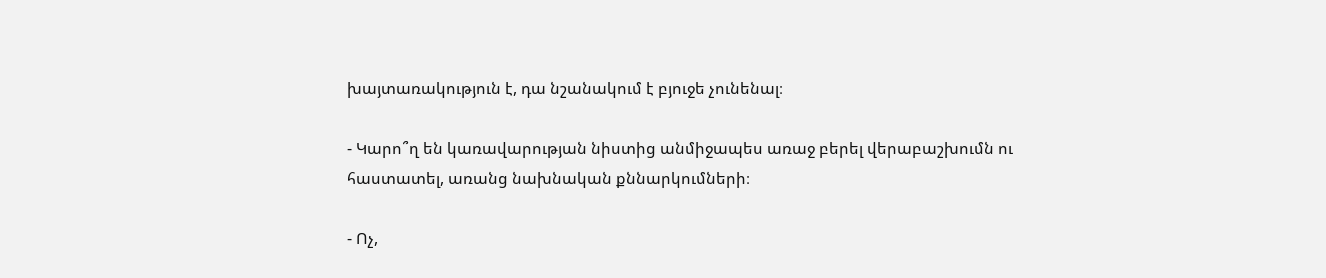խայտառակություն է, դա նշանակում է բյուջե չունենալ։

- Կարո՞ղ են կառավարության նիստից անմիջապես առաջ բերել վերաբաշխումն ու հաստատել, առանց նախնական քննարկումների։

- Ոչ,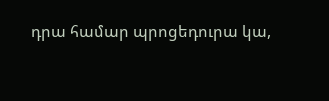դրա համար պրոցեդուրա կա,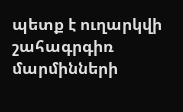պետք է ուղարկվի շահագրգիռ մարմինների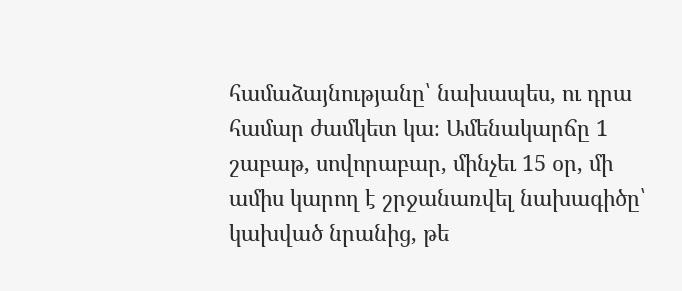համաձայնությանը՝ նախապես, ու դրա համար ժամկետ կա։ Ամենակարճը 1 շաբաթ, սովորաբար, մինչեւ 15 օր, մի ամիս կարող է շրջանառվել նախագիծը՝ կախված նրանից, թե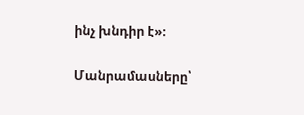ինչ խնդիր է»։

Մանրամասները՝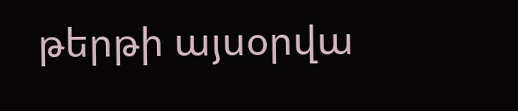թերթի այսօրվա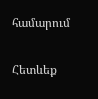համարում

Հետևեք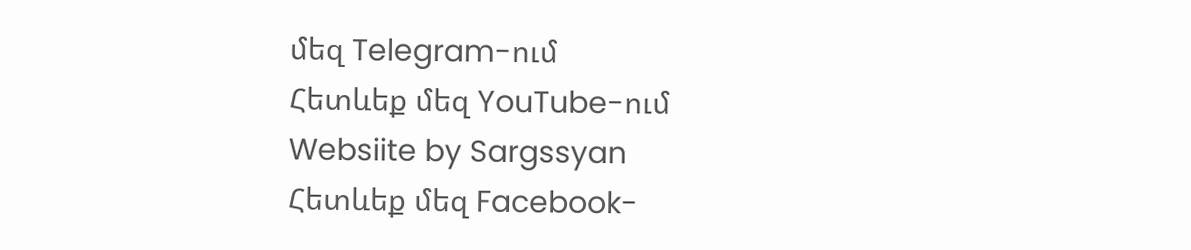մեզ Telegram-ում
Հետևեք մեզ YouTube-ում
Websiite by Sargssyan
Հետևեք մեզ Facebook-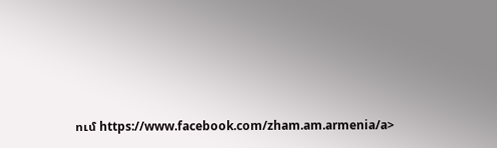ում https://www.facebook.com/zham.am.armenia/a>